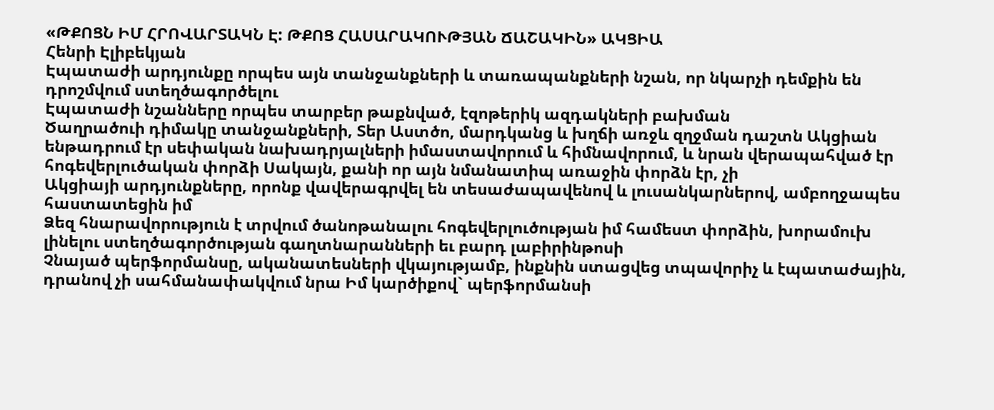«ԹՔՈՑՆ ԻՄ ՀՐՈՎԱՐՏԱԿՆ Է: ԹՔՈՑ ՀԱՍԱՐԱԿՈՒԹՅԱՆ ՃԱՇԱԿԻՆ» ԱԿՑԻԱ
Հենրի Էլիբեկյան
Էպատաժի արդյունքը որպես այն տանջանքների և տառապանքների նշան, որ նկարչի դեմքին են դրոշմվում ստեղծագործելու
Էպատաժի նշանները որպես տարբեր թաքնված, էզոթերիկ ազդակների բախման
Ծաղրածուի դիմակը տանջանքների, Տեր Աստծո, մարդկանց և խղճի առջև զղջման դաշտն Ակցիան ենթադրում էր սեփական նախադրյալների իմաստավորում և հիմնավորում, և նրան վերապահված էր հոգեվերլուծական փորձի Սակայն, քանի որ այն նմանատիպ առաջին փորձն էր, չի
Ակցիայի արդյունքները, որոնք վավերագրվել են տեսաժապավենով և լուսանկարներով, ամբողջապես հաստատեցին իմ
Ձեզ հնարավորություն է տրվում ծանոթանալու հոգեվերլուծության իմ համեստ փորձին, խորամուխ լինելու ստեղծագործության գաղտնարանների եւ բարդ լաբիրինթոսի
Չնայած պերֆորմանսը, ականատեսների վկայությամբ, ինքնին ստացվեց տպավորիչ և էպատաժային, դրանով չի սահմանափակվում նրա Իմ կարծիքով` պերֆորմանսի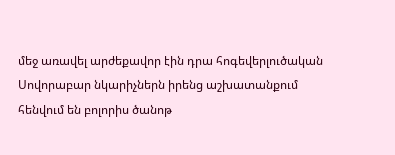մեջ առավել արժեքավոր էին դրա հոգեվերլուծական
Սովորաբար նկարիչներն իրենց աշխատանքում հենվում են բոլորիս ծանոթ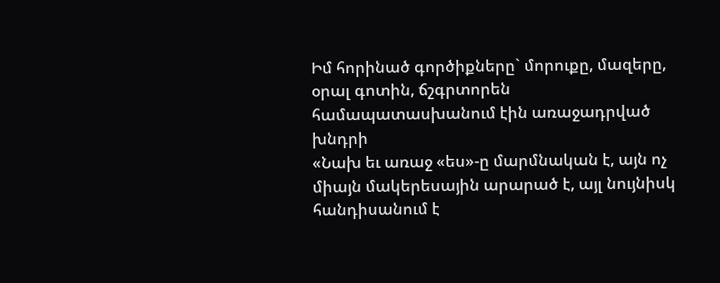Իմ հորինած գործիքները` մորուքը, մազերը, օրալ գոտին, ճշգրտորեն համապատասխանում էին առաջադրված խնդրի
«Նախ եւ առաջ «ես»-ը մարմնական է, այն ոչ միայն մակերեսային արարած է, այլ նույնիսկ հանդիսանում է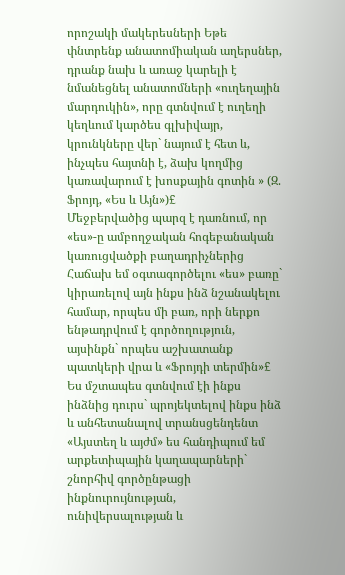որոշակի մակերեսների Եթե փնտրենք անատոմիական աղերսներ, դրանք նախ և առաջ կարելի է նմանեցնել անատոմների «ուղեղային մարդուկին», որը գտնվում է ուղեղի կեղևում կարծես գլխիվայր, կրունկները վեր` նայում է հետ և, ինչպես հայտնի է, ձախ կողմից կառավարում է խոսքային գոտին » (Զ. Ֆրոյդ, «Ես և Այն»)£
Մեջբերվածից պարզ է դառնում, որ «ես»-ը ամբողջական հոգեբանական կառուցվածքի բաղադրիչներից Հաճախ եմ օգտագործելու «ես» բառը` կիրառելով այն ինքս ինձ նշանակելու համար, որպես մի բառ, որի ներքո ենթադրվում է գործողություն, այսինքն` որպես աշխատանք պատկերի վրա և «Ֆրոյդի տերմին»£
Ես մշտապես գտնվում էի ինքս ինձնից դուրս` պրոյեկտելով ինքս ինձ և անհետանալով տրանսցենդենտ
«Այստեղ և այժմ» ես հանդիպում եմ արքետիպային կաղապարների` շնորհիվ գործընթացի ինքնուրույնության, ունիվերսալության և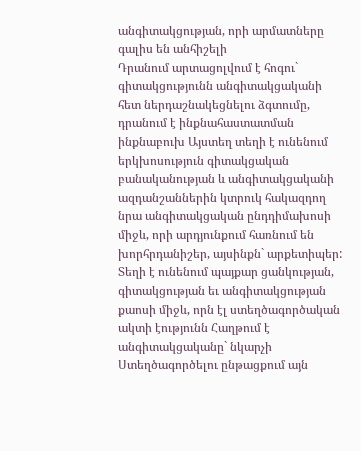անգիտակցության, որի արմատները գալիս են անհիշելի
Դրանում արտացոլվում է հոգու` գիտակցությունն անգիտակցականի հետ ներդաշնակեցնելու ձգտումը, դրանում է ինքնահաստատման ինքնաբուխ Այստեղ տեղի է ունենում երկխոսություն գիտակցական բանականության և անգիտակցականի ազդանշաններին կտրուկ հակազդող նրա անգիտակցական ընդդիմախոսի միջև, որի արդյունքում հառնում են խորհրդանիշեր, այսինքն` արքետիպեր:
Տեղի է ունենում պայքար ցանկության, գիտակցության եւ անգիտակցության քաոսի միջև, որն էլ ստեղծագործական ակտի էությունն Հաղթում է անգիտակցականը` նկարչի
Ստեղծագործելու ընթացքում այն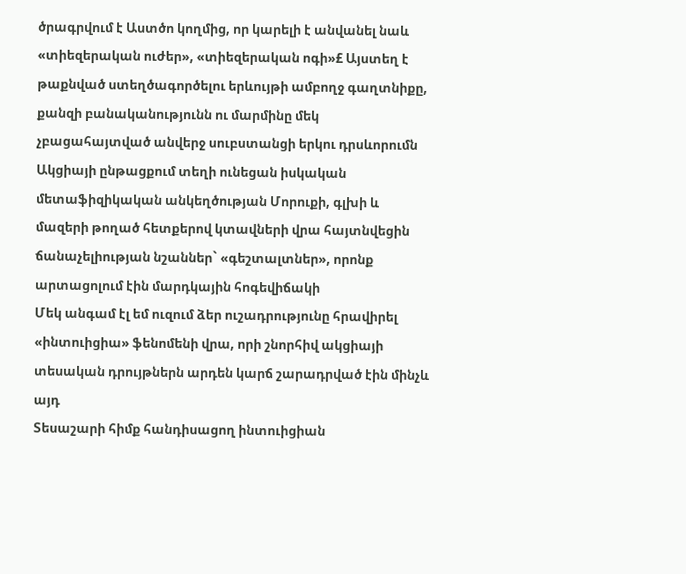ծրագրվում է Աստծո կողմից, որ կարելի է անվանել նաև «տիեզերական ուժեր», «տիեզերական ոգի»£ Այստեղ է թաքնված ստեղծագործելու երևույթի ամբողջ գաղտնիքը, քանզի բանականությունն ու մարմինը մեկ չբացահայտված անվերջ սուբստանցի երկու դրսևորումն
Ակցիայի ընթացքում տեղի ունեցան իսկական մետաֆիզիկական անկեղծության Մորուքի, գլխի և մազերի թողած հետքերով կտավների վրա հայտնվեցին ճանաչելիության նշաններ` «գեշտալտներ», որոնք արտացոլում էին մարդկային հոգեվիճակի
Մեկ անգամ էլ եմ ուզում ձեր ուշադրությունը հրավիրել «ինտուիցիա» ֆենոմենի վրա, որի շնորհիվ ակցիայի տեսական դրույթներն արդեն կարճ շարադրված էին մինչև այդ
Տեսաշարի հիմք հանդիսացող ինտուիցիան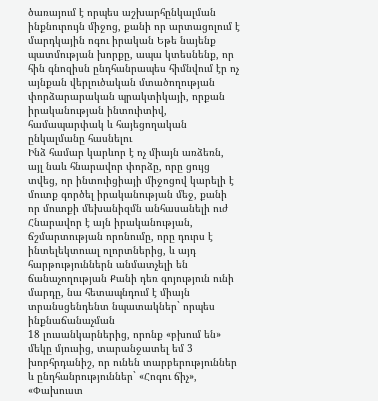ծառայում է որպես աշխարհընկալման ինքնուրույն միջոց, քանի որ արտացոլում է մարդկային ոգու իրական Եթե նայենք պատմության խորքը, ապա կտեսնենք, որ հին գնոզիսն ընդհանրապես հիմնվում էր ոչ այնքան վերլուծական մտածողության փորձարարական պրակտիկայի, որքան իրականության ինտուիտիվ, համապարփակ և հայեցողական ընկալմանը հասնելու
Ինձ համար կարևոր է ոչ միայն առձեռն, այլ նաև հնարավոր փորձը, որը ցույց տվեց, որ ինտուիցիայի միջոցով կարելի է մուտք գործել իրականության մեջ, քանի որ մուտքի մեխանիզմն անհասանելի ուժ Հնարավոր է այն իրականության, ճշմարտության որոնումը, որը դուրս է ինտելեկտուալ ոլորտներից, և այդ հարթություններն անմատչելի են ճանաչողության Քանի դեռ գոյություն ունի մարդը, նա հետապնդում է միայն տրանսցենդենտ նպատակներ` որպես ինքնաճանաչման
18 լուսանկարներից, որոնք «բխում են» մեկը մյուսից, տարանջատել եմ 3 խորհրդանիշ, որ ունեն տարբերություններ և ընդհանրություններ` «Հոգու ճիչ», «Փախուստ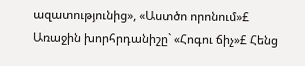ազատությունից», «Աստծո որոնում»£
Առաջին խորհրդանիշը` «Հոգու ճիչ»£ Հենց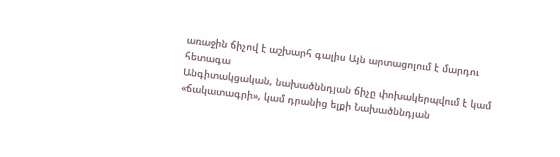առաջին ճիչով է աշխարհ գալիս Այն արտացոլում է մարդու հետագա
Անգիտակցական, նախածննդյան ճիչը փոխակերպվում է կամ «ճակատագրի», կամ դրանից ելքի Նախածննդյան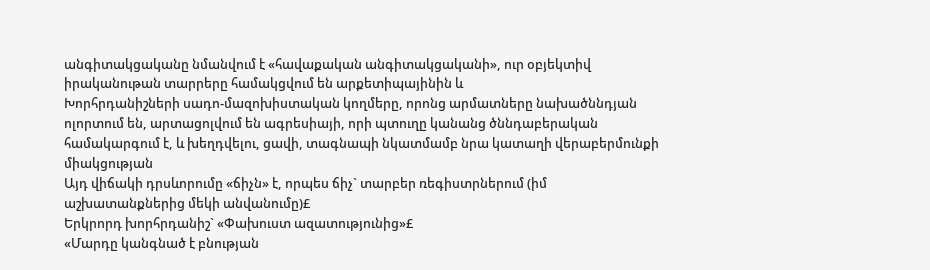անգիտակցականը նմանվում է «հավաքական անգիտակցականի», ուր օբյեկտիվ իրականութան տարրերը համակցվում են արքետիպայինին և
Խորհրդանիշների սադո-մազոխիստական կողմերը, որոնց արմատները նախածննդյան ոլորտում են, արտացոլվում են ագրեսիայի, որի պտուղը կանանց ծննդաբերական համակարգում է, և խեղդվելու, ցավի, տագնապի նկատմամբ նրա կատաղի վերաբերմունքի միակցության
Այդ վիճակի դրսևորումը «ճիչն» է, որպես ճիչ` տարբեր ռեգիստրներում (իմ աշխատանքներից մեկի անվանումը)£
Երկրորդ խորհրդանիշ` «Փախուստ ազատությունից»£
«Մարդը կանգնած է բնության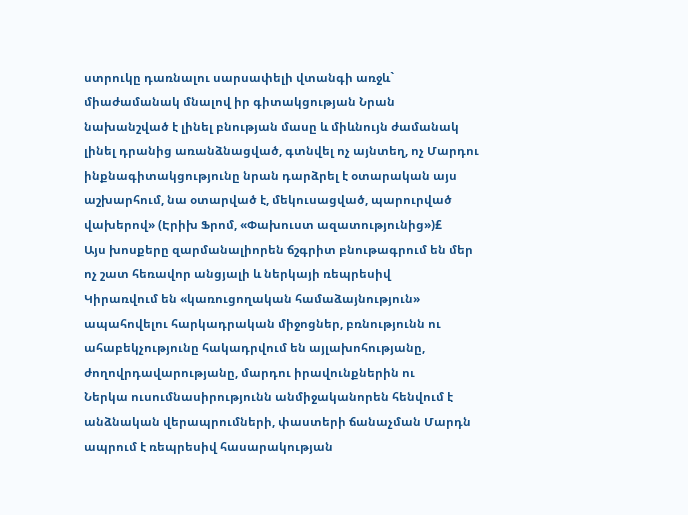ստրուկը դառնալու սարսափելի վտանգի առջև` միաժամանակ մնալով իր գիտակցության Նրան նախանշված է լինել բնության մասը և միևնույն ժամանակ լինել դրանից առանձնացված, գտնվել ոչ այնտեղ, ոչ Մարդու ինքնագիտակցությունը նրան դարձրել է օտարական այս աշխարհում, նա օտարված է, մեկուսացված, պարուրված վախերով» (Էրիխ Ֆրոմ, «Փախուստ ազատությունից»)£
Այս խոսքերը զարմանալիորեն ճշգրիտ բնութագրում են մեր ոչ շատ հեռավոր անցյալի և ներկայի ռեպրեսիվ
Կիրառվում են «կառուցողական համաձայնություն» ապահովելու հարկադրական միջոցներ, բռնությունն ու ահաբեկչությունը հակադրվում են այլախոհությանը, ժողովրդավարությանը, մարդու իրավունքներին ու
Ներկա ուսումնասիրությունն անմիջականորեն հենվում է անձնական վերապրումների, փաստերի ճանաչման Մարդն ապրում է ռեպրեսիվ հասարակության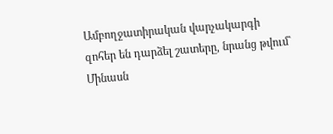Ամբողջատիրական վարչակարգի զոհեր են դարձել շատերը, նրանց թվում` Մինասն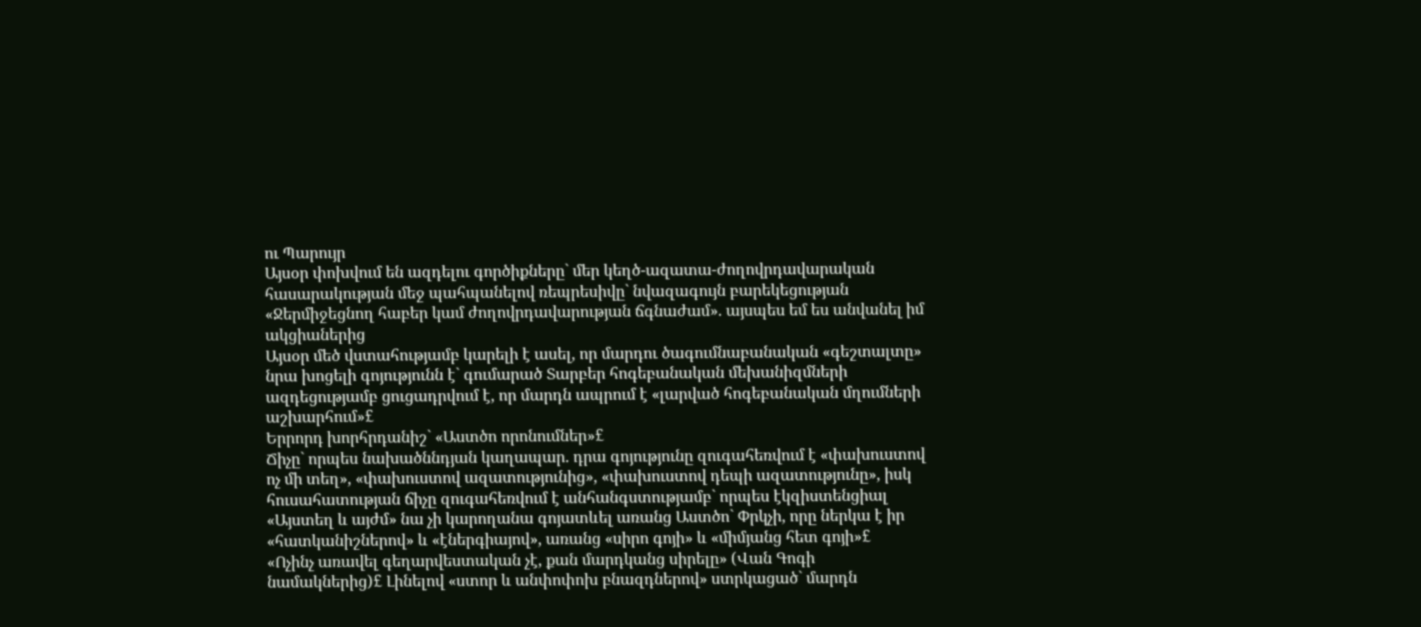ու Պարույր
Այսօր փոխվում են ազդելու գործիքները` մեր կեղծ-ազատա-ժողովրդավարական հասարակության մեջ պահպանելով ռեպրեսիվը` նվազագույն բարեկեցության
«Ջերմիջեցնող հաբեր կամ ժողովրդավարության ճգնաժամ». այսպես եմ ես անվանել իմ ակցիաներից
Այսօր մեծ վստահությամբ կարելի է ասել, որ մարդու ծագումնաբանական «գեշտալտը» նրա խոցելի գոյությունն է` գումարած Տարբեր հոգեբանական մեխանիզմների ազդեցությամբ ցուցադրվում է, որ մարդն ապրում է «լարված հոգեբանական մղումների աշխարհում»£
Երրորդ խորհրդանիշ` «Աստծո որոնումներ»£
Ճիչը` որպես նախածննդյան կաղապար. դրա գոյությունը զուգահեռվում է «փախուստով ոչ մի տեղ», «փախուստով ազատությունից», «փախուստով դեպի ազատությունը», իսկ հուսահատության ճիչը զուգահեռվում է անհանգստությամբ` որպես էկզիստենցիալ
«Այստեղ և այժմ» նա չի կարողանա գոյատևել առանց Աստծո` Փրկչի, որը ներկա է իր «հատկանիշներով» և «էներգիայով», առանց «սիրո գոյի» և «միմյանց հետ գոյի»£
«Ոչինչ առավել գեղարվեստական չէ, քան մարդկանց սիրելը» (Վան Գոգի նամակներից)£ Լինելով «ստոր և անփոփոխ բնազդներով» ստրկացած` մարդն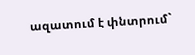ազատում է փնտրում`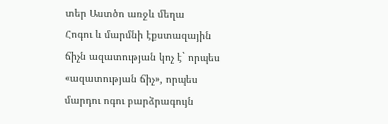տեր Աստծո առջև մեղա
Հոգու և մարմնի էքստազային ճիչն ազատության կոչ է` որպես «ազատության ճիչ», որպես մարդու ոգու բարձրագույն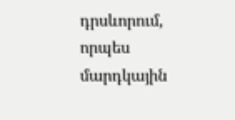դրսևորում, որպես մարդկային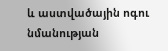և աստվածային ոգու նմանության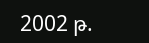2002 թ.